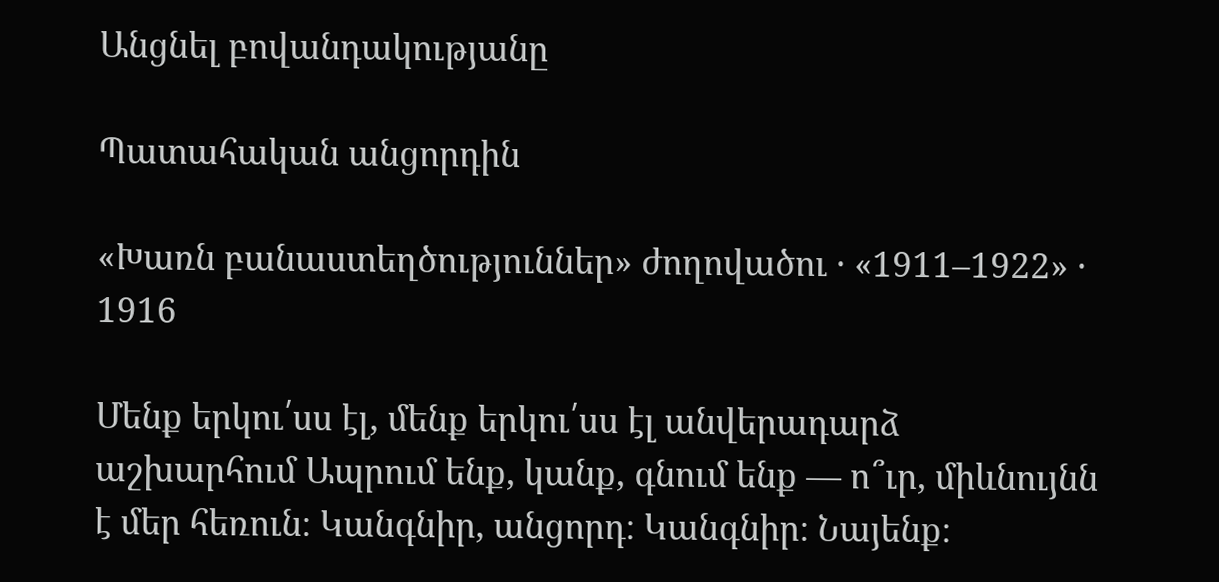Անցնել բովանդակությանը

Պատահական անցորդին

«Խառն բանաստեղծություններ» ժողովածու · «1911–1922» · 1916

Մենք երկու՛սս էլ, մենք երկու՛սս էլ անվերադարձ աշխարհում Ապրում ենք, կանք, գնում ենք — ո՞ւր, միևնույնն է մեր հեռուն։ Կանգնիր, անցորդ։ Կանգնիր։ Նայենք։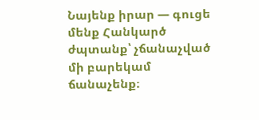Նայենք իրար — գուցե մենք Հանկարծ ժպտանք՝ չճանաչված մի բարեկամ ճանաչենք։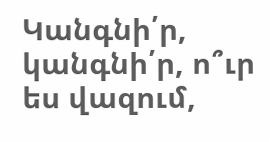Կանգնի՛ր, կանգնի՛ր, ո՞ւր ես վազում,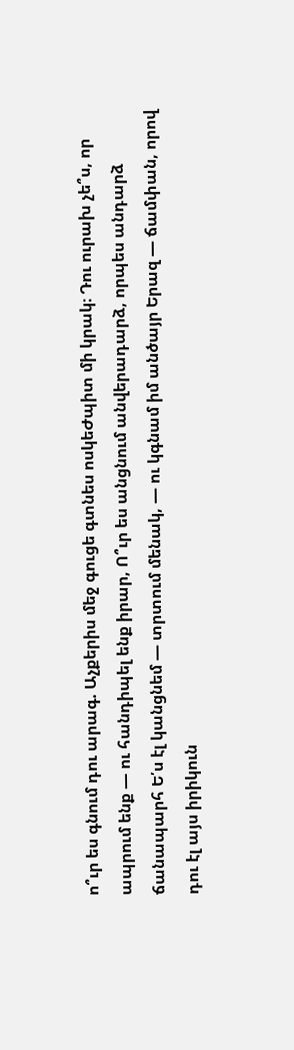ո՞ւր ես գնում դու արագ. Աչքերիս մեջ գուցե գտնես ոսկեԺպիտ մի կրակ։ Դու ուրախ չե՞ս, որ ապրում ենք — ու հանդիպել ենք իրար, Ո՞ւր ես անցնում անվերադարձ, որպես անդարձ ճանապարհ Ե՛ս էլ կանցնեմ — տրտում մենակ, — ու կգնամ իմ անծայր Երազ — ճամփան, որով դու էլ այս իրիկուն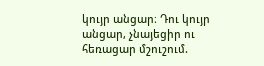կույր անցար։ Դու կույր անցար, չնայեցիր ու հեռացար մշուշում.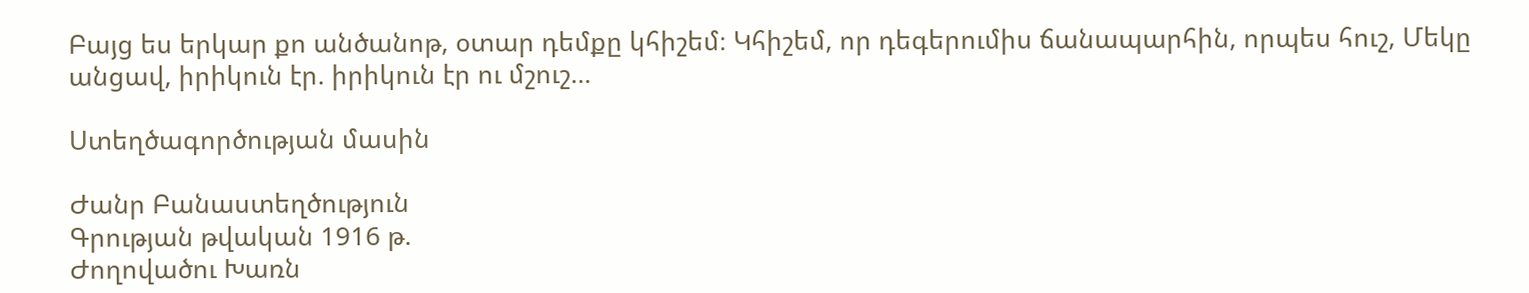Բայց ես երկար քո անծանոթ, օտար դեմքը կհիշեմ։ Կհիշեմ, որ դեգերումիս ճանապարհին, որպես հուշ, Մեկը անցավ, իրիկուն էր. իրիկուն էր ու մշուշ…

Ստեղծագործության մասին

Ժանր Բանաստեղծություն
Գրության թվական 1916 թ.
Ժողովածու Խառն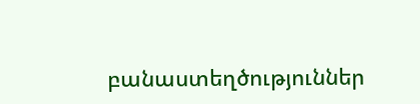բանաստեղծություններ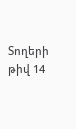Տողերի թիվ 14